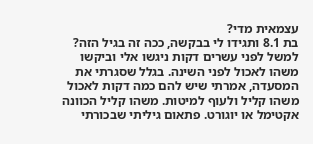עצמאית מדי?
בת 8.1 ותגידו לי בבקשה, ככה זה בגיל הזה? למשל לפני עשרים דקות ניגשו אלי וביקשו משהו לאכול לפני השינה. בגלל שסגרתי את המסעדה, אמרתי שיש להם כמה דקות לאכול משהו קליל ולעוף למיטות. משהו קליל הכוונה אקטימל או יוגורט. פתאום גיליתי שבכורתי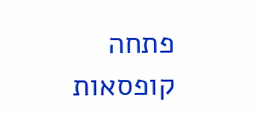פתחה קופסאות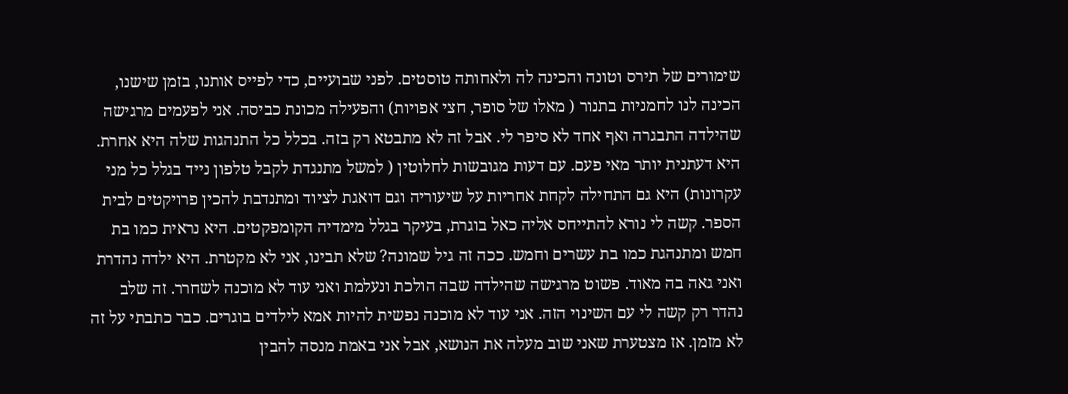שימורים של תירס וטונה והכינה לה ולאחותה טוסטים. לפני שבועיים, כדי לפייס אותנו, בזמן שישנו, הכינה לנו לחמניות בתנור ( מאלו של סופר, חצי אפויות) והפעילה מכונת כביסה. אני לפעמים מרגישה שהילדה התבגרה ואף אחד לא סיפר לי. אבל זה לא מתבטא רק בזה. בכלל כל התנהגות שלה היא אחרת. היא דעתנית יותר מאי פעם. עם דעות מגובשות לחלוטין ( למשל מתנגדת לקבל טלפון נייד בגלל כל מני עקרונות) היא גם התחילה לקחת אחריות על שיעוריה וגם דואגת לציוד ומתנדבת להכין פרויקטים לבית הספר. קשה לי נורא להתייחס אליה כאל בוגרת, בעיקר בגלל מימדיה הקומפקטים. היא נראית כמו בת חמש ומתנהגת כמו בת עשרים וחמש. ככה זה גיל שמונה? שלא תבינו, אני לא מקטרת. היא ילדה נהדרת ואני גאה בה מאוד. פשוט מרגישה שהילדה שבה הולכת ונעלמת ואני עוד לא מוכנה לשחרר. זה שלב נהדר רק קשה לי עם השינוי הזה. אני עוד לא מוכנה נפשית להיות אמא לילדים בוגרים. כבר כתבתי על זה לא מזמן. אז מצטערת שאני שוב מעלה את הנושא, אבל אני באמת מנסה להבין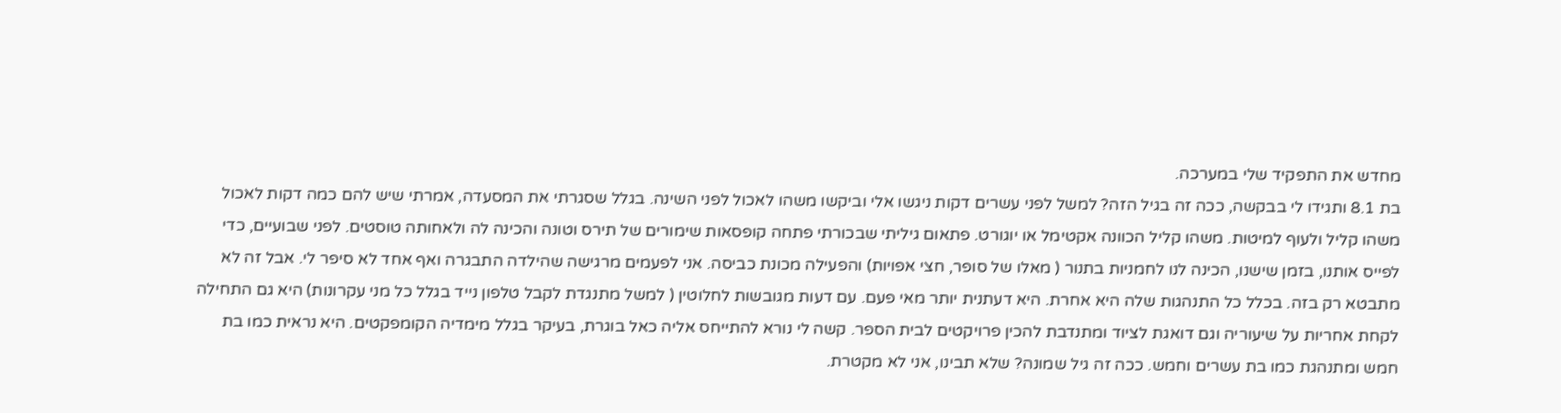מחדש את התפקיד שלי במערכה.
בת 8.1 ותגידו לי בבקשה, ככה זה בגיל הזה? למשל לפני עשרים דקות ניגשו אלי וביקשו משהו לאכול לפני השינה. בגלל שסגרתי את המסעדה, אמרתי שיש להם כמה דקות לאכול משהו קליל ולעוף למיטות. משהו קליל הכוונה אקטימל או יוגורט. פתאום גיליתי שבכורתי פתחה קופסאות שימורים של תירס וטונה והכינה לה ולאחותה טוסטים. לפני שבועיים, כדי לפייס אותנו, בזמן שישנו, הכינה לנו לחמניות בתנור ( מאלו של סופר, חצי אפויות) והפעילה מכונת כביסה. אני לפעמים מרגישה שהילדה התבגרה ואף אחד לא סיפר לי. אבל זה לא מתבטא רק בזה. בכלל כל התנהגות שלה היא אחרת. היא דעתנית יותר מאי פעם. עם דעות מגובשות לחלוטין ( למשל מתנגדת לקבל טלפון נייד בגלל כל מני עקרונות) היא גם התחילה לקחת אחריות על שיעוריה וגם דואגת לציוד ומתנדבת להכין פרויקטים לבית הספר. קשה לי נורא להתייחס אליה כאל בוגרת, בעיקר בגלל מימדיה הקומפקטים. היא נראית כמו בת חמש ומתנהגת כמו בת עשרים וחמש. ככה זה גיל שמונה? שלא תבינו, אני לא מקטרת.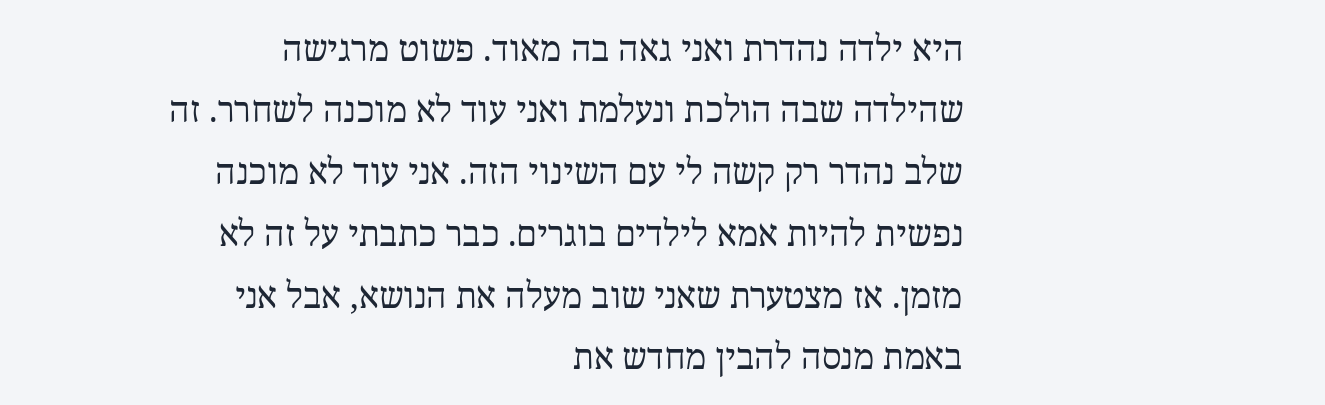היא ילדה נהדרת ואני גאה בה מאוד. פשוט מרגישה שהילדה שבה הולכת ונעלמת ואני עוד לא מוכנה לשחרר. זה שלב נהדר רק קשה לי עם השינוי הזה. אני עוד לא מוכנה נפשית להיות אמא לילדים בוגרים. כבר כתבתי על זה לא מזמן. אז מצטערת שאני שוב מעלה את הנושא, אבל אני באמת מנסה להבין מחדש את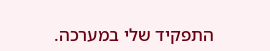התפקיד שלי במערכה.